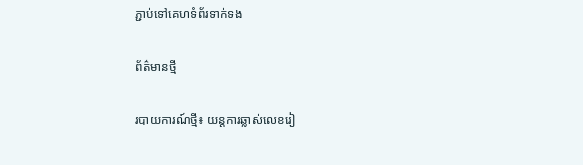ភ្ជាប់ទៅគេហទំព័រទាក់ទង

ព័ត៌មានថ្មី

របាយការណ៍ថ្មី៖ យន្តការឆ្លាស់លេខរៀ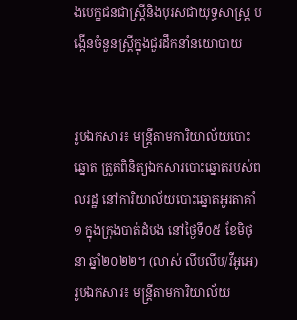ងបេក្ខជនជាស្ត្រីនិងបុរសជាយុទ្ធសាស្ត្រ បង្កើនចំនួនស្ត្រីក្នុងជួរដឹកនាំនយោបាយ


រូបឯកសារ៖ មន្ត្រីតាមការិយាល័យបោះឆ្នោត ត្រួតពិនិត្យឯកសារបោះឆ្នោតរបស់ពលរដ្ឋ នៅការិយាល័យបោះឆ្នោតអូរតាគាំ១ ក្នុងក្រុងបាត់ដំបង នៅថ្ងៃទី០៥ ខែមិថុនា ឆ្នាំ២០២២។ (លាស់ លីបលីប/វីអូអេ)
រូបឯកសារ៖ មន្ត្រីតាមការិយាល័យ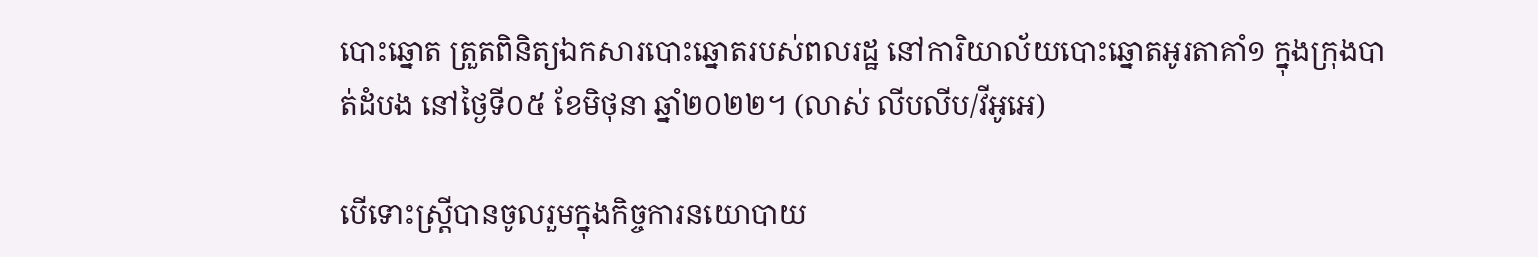បោះឆ្នោត ត្រួតពិនិត្យឯកសារបោះឆ្នោតរបស់ពលរដ្ឋ នៅការិយាល័យបោះឆ្នោតអូរតាគាំ១ ក្នុងក្រុងបាត់ដំបង នៅថ្ងៃទី០៥ ខែមិថុនា ឆ្នាំ២០២២។ (លាស់ លីបលីប/វីអូអេ)

បើទោះស្ត្រីបានចូលរួមក្នុងកិច្ចការនយោបាយ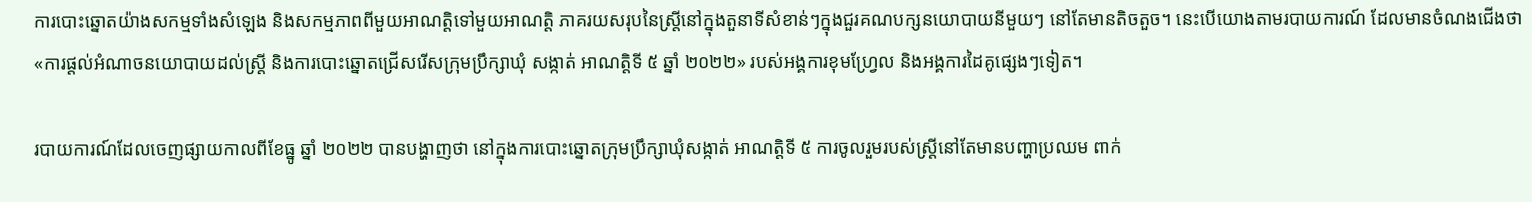ការបោះឆ្នោតយ៉ាងសកម្មទាំងសំឡេង និងសកម្មភាពពីមួយអាណត្តិទៅមួយអាណត្តិ ភាគរយសរុបនៃស្ត្រីនៅក្នុងតួនាទីសំខាន់ៗក្នុងជួរគណបក្សនយោបាយនីមួយៗ នៅតែមានតិចតួច។ នេះបើយោងតាមរបាយការណ៍ ដែលមានចំណងជើងថា «ការផ្តល់អំណាចនយោបាយដល់ស្ត្រី និងការបោះឆ្នោតជ្រើសរើសក្រុមប្រឹក្សាឃុំ សង្កាត់ អាណត្តិទី ៥ ឆ្នាំ ២០២២» របស់អង្គការខុមហ្វ្រែល និងអង្គការដៃគូផ្សេងៗទៀត។

របាយការណ៍ដែលចេញផ្សាយកាលពីខែធ្នូ ឆ្នាំ ២០២២ បានបង្ហាញថា នៅក្នុងការបោះឆ្នោតក្រុមប្រឹក្សាឃុំសង្កាត់ អាណត្តិទី ៥ ការចូលរួមរបស់ស្ត្រីនៅតែមានបញ្ហាប្រឈម ពាក់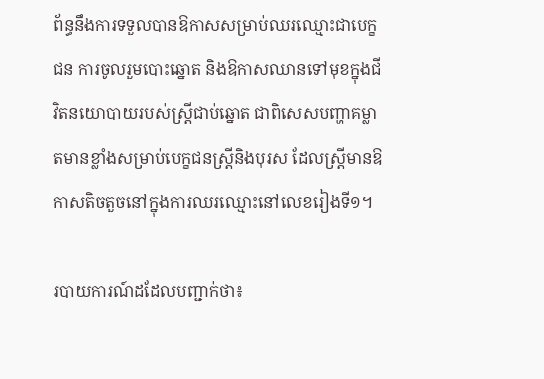ព័ន្ធនឹងការទទួលបានឱកាសសម្រាប់ឈរឈ្មោះជាបេក្ខជន ការចូលរួមបោះឆ្នោត និងឱកាសឈានទៅមុខក្នុងជីវិតនយោបាយរបស់ស្ត្រីជាប់ឆ្នោត ជាពិសេសបញ្ហាគម្លាតមានខ្លាំងសម្រាប់បេក្ខជនស្ត្រីនិងបុរស ដែលស្រ្តីមានឱកាសតិចតួចនៅក្នុងការឈរឈ្មោះនៅលេខរៀងទី១។

របាយការណ៍ដដែលបញ្ជាក់ថា៖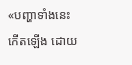«បញ្ហាទាំងនេះកើតឡើង ដោយ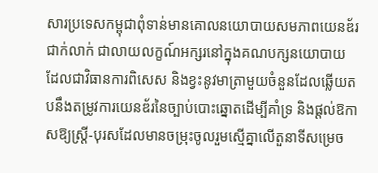សារប្រទេសកម្ពុជាពុំទាន់មានគោលនយោបាយសមភាពយេនឌ័រជាក់លាក់ ជាលាយលក្ខណ៍អក្សរនៅក្នុងគណបក្សនយោបាយ ដែលជាវិធានការពិសេស និងខ្វះនូវមាត្រាមួយចំនួនដែលឆ្លើយតបនឹងតម្រូវការយេនឌ័រនៃច្បាប់បោះឆ្នោតដើម្បីគាំទ្រ និងផ្តល់ឱកាសឱ្យស្ត្រី-បុរសដែលមានចម្រុះចូលរួមស្មើគ្នាលើតួនាទីសម្រេច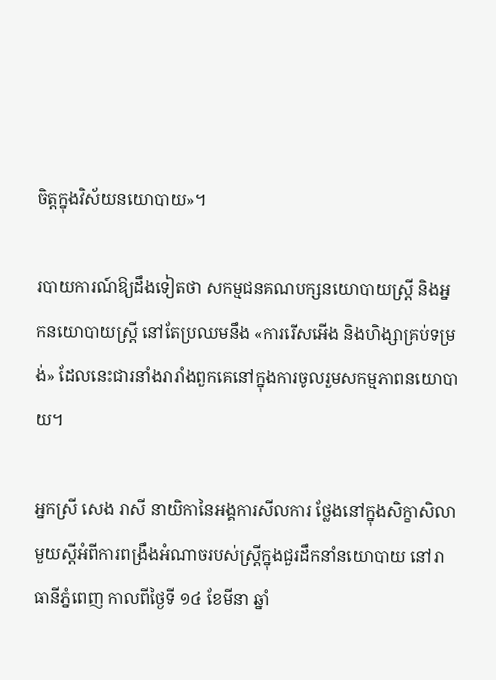ចិត្តក្នុងវិស័យនយោបាយ»។

របាយការណ៍ឱ្យដឹងទៀតថា សកម្មជនគណបក្សនយោបាយស្ត្រី និងអ្នកនយោបាយស្ត្រី នៅតែប្រឈមនឹង «ការរើសអើង និងហិង្សាគ្រប់ទម្រង់» ដែលនេះជារនាំងរារាំងពួកគេនៅក្នុងការចូលរួមសកម្មភាពនយោបាយ។

អ្នកស្រី សេង រាសី នាយិកានៃអង្គការសីលការ ថ្លែងនៅក្នុងសិក្ខាសិលាមួយស្តីអំពីការពង្រឹងអំណាចរបស់ស្ត្រីក្នុងជួរដឹកនាំនយោបាយ នៅរាធានីភ្នំពេញ កាលពីថ្ងៃទី ១៤ ខែមីនា ឆ្នាំ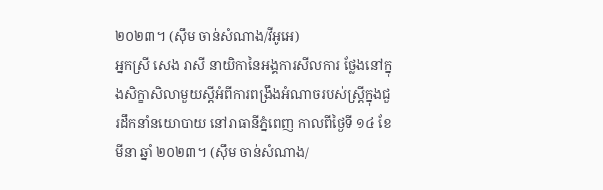២០២៣។ (ស៊ឹម ចាន់សំណាង/វីអូអេ)
អ្នកស្រី សេង រាសី នាយិកានៃអង្គការសីលការ ថ្លែងនៅក្នុងសិក្ខាសិលាមួយស្តីអំពីការពង្រឹងអំណាចរបស់ស្ត្រីក្នុងជួរដឹកនាំនយោបាយ នៅរាធានីភ្នំពេញ កាលពីថ្ងៃទី ១៤ ខែមីនា ឆ្នាំ ២០២៣។ (ស៊ឹម ចាន់សំណាង/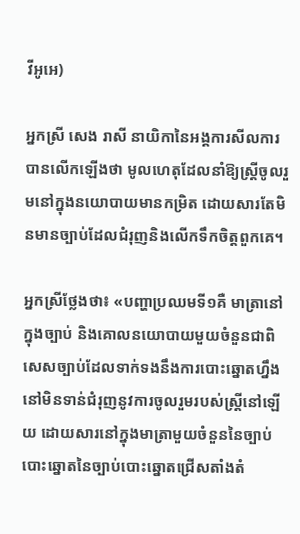វីអូអេ)

អ្នកស្រី សេង រាសី នាយិកានៃអង្គការសីលការ បានលើកឡើងថា មូលហេតុដែលនាំឱ្យស្ត្រីចូលរួមនៅក្នុងនយោបាយមានកម្រិត ដោយសារតែមិនមានច្បាប់ដែលជំរុញនិងលើកទឹកចិត្តពួកគេ។

អ្នកស្រីថ្លែងថា៖ «បញ្ហាប្រឈមទី១គឺ មាត្រានៅក្នុងច្បាប់ និងគោលនយោបាយមួយចំនួនជាពិសេសច្បាប់ដែលទាក់ទងនឹងការបោះឆ្នោតហ្នឹង នៅមិនទាន់ជំរុញនូវការចូលរួមរបស់ស្ត្រីនៅឡើយ ដោយសារនៅក្នុងមាត្រាមួយចំនួននៃច្បាប់បោះឆ្នោតនៃច្បាប់បោះឆ្នោតជ្រើសតាំងតំ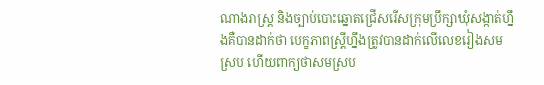ណាងរាស្រ្ត និងច្បាប់បោះឆ្នោតជ្រើសរើសក្រុមប្រឹក្សាឃុំសង្កាត់ហ្នឹងគឺបានដាក់ថា បេក្ខភាពស្រ្តីហ្នឹងត្រូវបានដាក់លើលេខរៀងសមស្រប ហើយពាក្យថាសមស្រប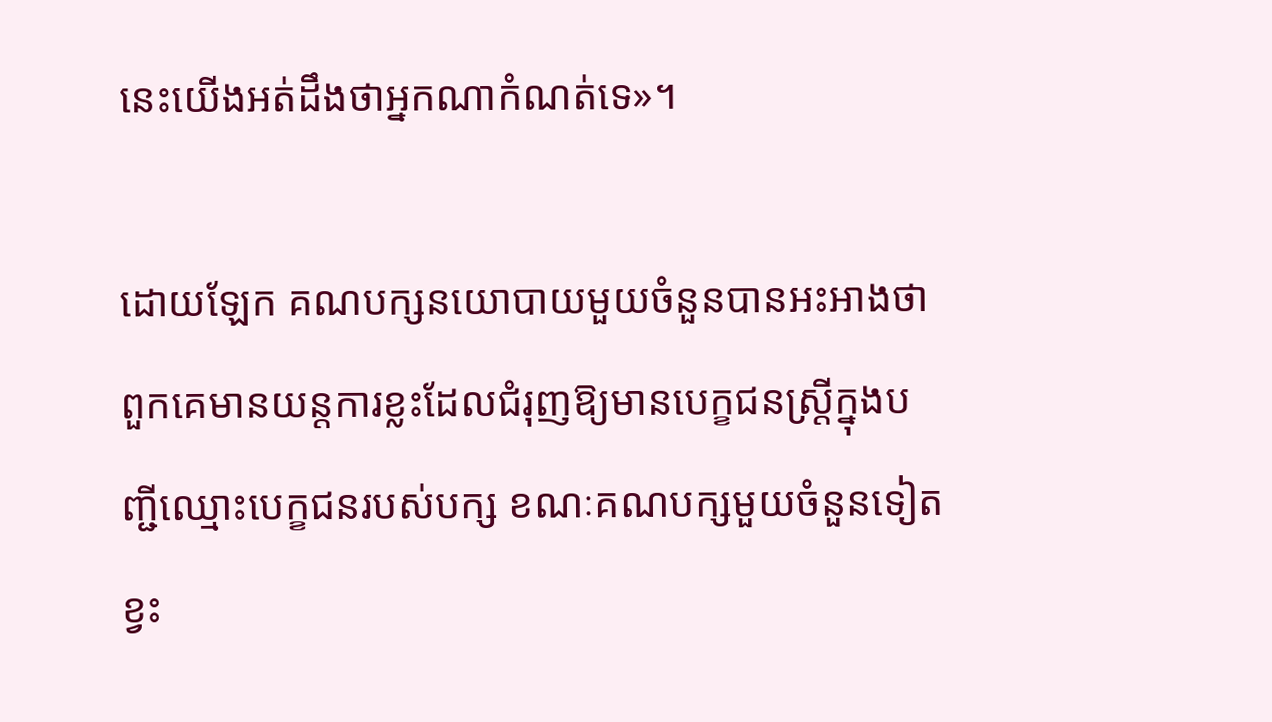នេះយើងអត់ដឹងថាអ្នកណាកំណត់ទេ»។

ដោយឡែក គណបក្សនយោបាយមួយចំនួនបានអះអាងថា ពួកគេមានយន្តការខ្លះដែលជំរុញឱ្យមានបេក្ខជនស្ត្រីក្នុងបញ្ជីឈ្មោះបេក្ខជនរបស់បក្ស ខណៈគណបក្សមួយចំនួនទៀតខ្វះ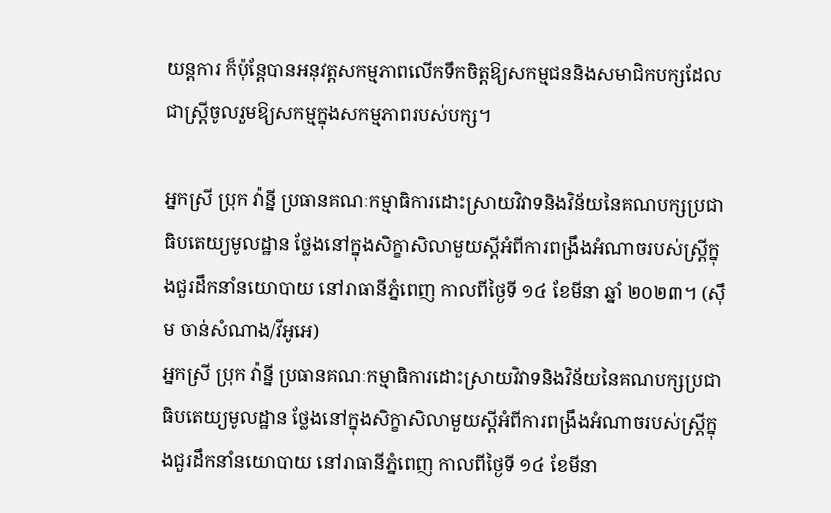យន្តការ ក៏ប៉ុន្តែបានអនុវត្តសកម្មភាពលើកទឹកចិត្តឱ្យសកម្មជននិងសមាជិកបក្សដែលជាស្ត្រីចូលរួមឱ្យសកម្មក្នុងសកម្មភាពរបស់បក្ស។

អ្នកស្រី ប្រុក វ៉ាន្នី ប្រធានគណៈកម្មាធិការដោះស្រាយវិវាទនិងវិន័យនៃគណបក្សប្រជាធិបតេយ្យមូលដ្ឋាន ថ្លែងនៅក្នុងសិក្ខាសិលាមួយស្តីអំពីការពង្រឹងអំណាចរបស់ស្ត្រីក្នុងជួរដឹកនាំនយោបាយ នៅរាធានីភ្នំពេញ កាលពីថ្ងៃទី ១៤ ខែមីនា ឆ្នាំ ២០២៣។ (ស៊ឹម ចាន់សំណាង/វីអូអេ)
អ្នកស្រី ប្រុក វ៉ាន្នី ប្រធានគណៈកម្មាធិការដោះស្រាយវិវាទនិងវិន័យនៃគណបក្សប្រជាធិបតេយ្យមូលដ្ឋាន ថ្លែងនៅក្នុងសិក្ខាសិលាមួយស្តីអំពីការពង្រឹងអំណាចរបស់ស្ត្រីក្នុងជួរដឹកនាំនយោបាយ នៅរាធានីភ្នំពេញ កាលពីថ្ងៃទី ១៤ ខែមីនា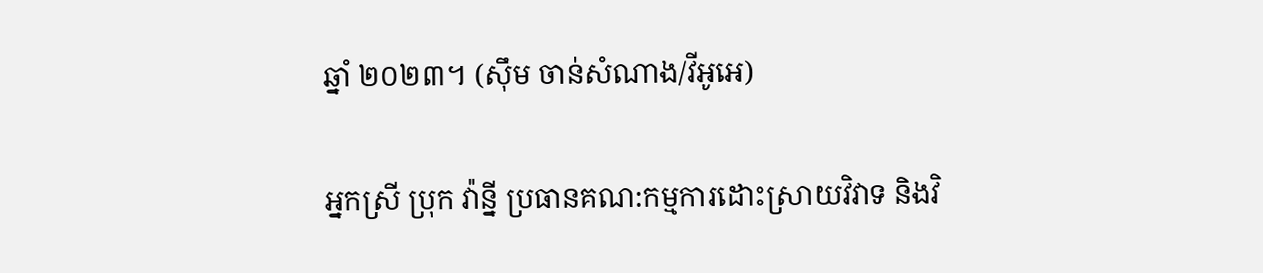ឆ្នាំ ២០២៣។ (ស៊ឹម ចាន់សំណាង/វីអូអេ)

អ្នកស្រី ប្រុក វ៉ាន្នី ប្រធានគណ:កម្មការដោះស្រាយវិវាទ និងវិ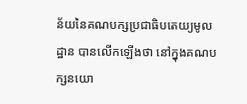ន័យនៃគណបក្សប្រជាធិបតេយ្យមូលដ្ឋាន បានលើកឡើងថា នៅក្នុងគណបក្សនយោ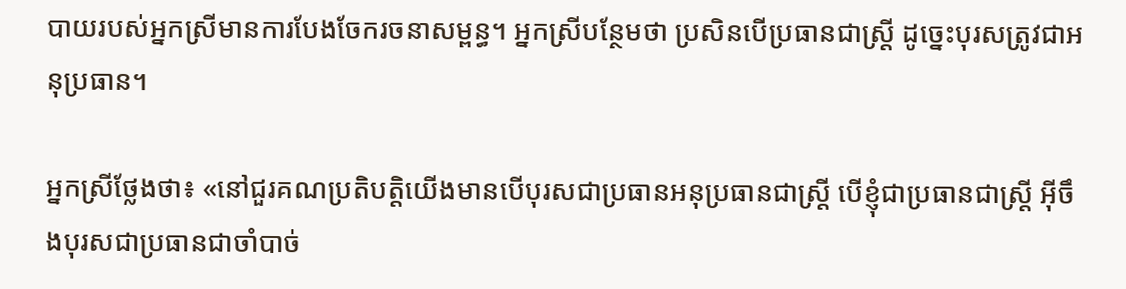បាយរបស់អ្នកស្រីមានការបែងចែករចនាសម្ពន្ធ។ អ្នកស្រីបន្ថែមថា ប្រសិនបើប្រធានជាស្ត្រី ដូច្នេះបុរសត្រូវជាអនុប្រធាន។

អ្នកស្រីថ្លែងថា៖ «នៅជួរគណប្រតិបតិ្តយើងមានបើបុរសជាប្រធានអនុប្រធានជាស្រ្តី បើខ្ញុំជាប្រធានជាស្រ្តី អ៊ីចឹងបុរសជាប្រធានជាចាំបាច់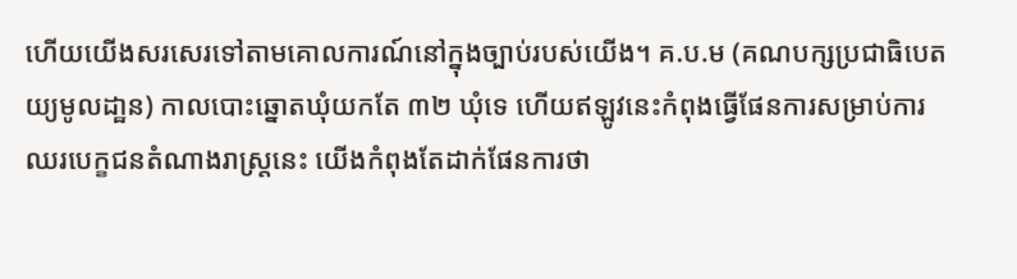ហើយយើងសរសេរទៅតាមគោលការណ៍នៅក្នុងច្បាប់របស់យើង។ គ.ប.ម (គណបក្សប្រជាធិបេតយ្យមូលដា្ឋន) កាលបោះឆ្នោតឃុំយកតែ ៣២ ឃុំទេ ហើយឥឡូវនេះកំពុងធ្វើផែនការសម្រាប់ការឈរបេក្ខជនតំណាងរាស្រ្តនេះ យើងកំពុងតែដាក់ផែនការថា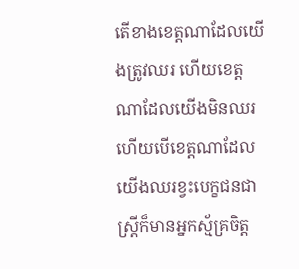តើខាងខេត្តណាដែលយើងត្រូវឈរ ហើយខេត្តណាដែលយើងមិនឈរ ហើយបើខេត្តណាដែលយើងឈរខ្វះបេក្ខជនជាស្រ្តីក៏មានអ្នកស្ម័គ្រចិត្ត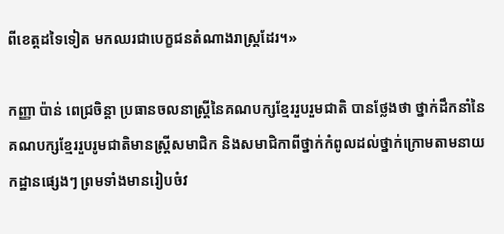ពីខេត្តដទៃទៀត មកឈរជាបេក្ខជនតំណាងរាស្រ្តដែរ។»

កញ្ញា ប៉ាន់ ពេជ្រចិន្តា ប្រធានចលនាស្រ្តីនៃគណបក្សខ្មែររួបរួមជាតិ បានថ្លែងថា ថ្នាក់ដឹកនាំនៃគណបក្សខ្មែររួបរូមជាតិមានស្ត្រីសមាជិក និងសមាជិកាពីថ្នាក់កំពូលដល់ថ្នាក់ក្រោមតាមនាយកដ្ឋានផ្សេងៗ ព្រមទាំងមានរៀបចំវ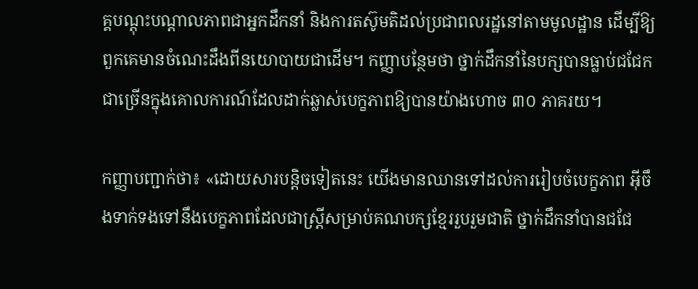គ្គបណ្តុះបណ្តាលភាពជាអ្នកដឹកនាំ និងការតស៊ូមតិដល់ប្រជាពលរដ្ឋនៅតាមមូលដ្ឋាន ដើម្បីឱ្យពួកគេមានចំណេះដឹងពីនយោបាយជាដើម។ កញ្ញាបន្ថែមថា ថ្នាក់ដឹកនាំនៃបក្សបានធ្លាប់ជជែកជាច្រើនក្នុងគោលការណ៍ដែលដាក់ឆ្លាស់បេក្ខភាពឱ្យបានយ៉ាងហោច ៣០ ភាគរយ។

កញ្ញាបញ្ជាក់ថា៖ «ដោយសារបន្តិចទៀតនេះ យើងមានឈានទៅដល់ការរៀបចំបេក្ខភាព អ៊ីចឹងទាក់ទងទៅនឹងបេក្ខភាពដែលជាស្រ្តីសម្រាប់គណបក្សខ្មែររួបរួមជាតិ ថ្នាក់ដឹកនាំបានជជែ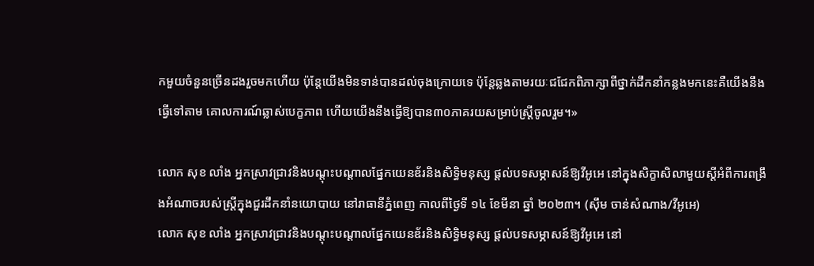កមួយចំនួនច្រើនដងរួចមកហើយ ប៉ុន្តែយើងមិនទាន់បានដល់ចុងក្រោយទេ ប៉ុន្តែឆ្លងតាមរយៈជជែកពិភាក្សាពីថ្នាក់ដឹកនាំកន្លងមកនេះគឺយើងនឹងធ្វើទៅតាម គោលការណ៍ឆ្លាស់បេក្ខភាព ហើយយើងនឹងធ្វើឱ្យបាន៣០ភាគរយសម្រាប់ស្រី្តចូលរួម។»

លោក សុខ លាំង អ្នកស្រាវជ្រាវនិងបណ្តុះបណ្តាលផ្នែកយេនឌ័រនិងសិទ្ធិមនុស្ស ផ្តល់បទសម្ភាសន៍ឱ្យវីអូអេ នៅក្នុងសិក្ខាសិលាមួយស្តីអំពីការពង្រឹងអំណាចរបស់ស្ត្រីក្នុងជួរដឹកនាំនយោបាយ នៅរាធានីភ្នំពេញ កាលពីថ្ងៃទី ១៤ ខែមីនា ឆ្នាំ ២០២៣។ (ស៊ឹម ចាន់សំណាង/វីអូអេ)
លោក សុខ លាំង អ្នកស្រាវជ្រាវនិងបណ្តុះបណ្តាលផ្នែកយេនឌ័រនិងសិទ្ធិមនុស្ស ផ្តល់បទសម្ភាសន៍ឱ្យវីអូអេ នៅ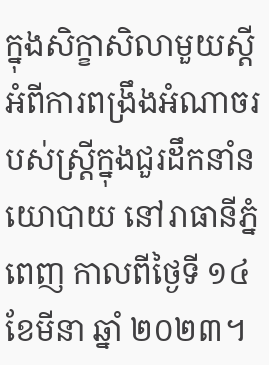ក្នុងសិក្ខាសិលាមួយស្តីអំពីការពង្រឹងអំណាចរបស់ស្ត្រីក្នុងជួរដឹកនាំនយោបាយ នៅរាធានីភ្នំពេញ កាលពីថ្ងៃទី ១៤ ខែមីនា ឆ្នាំ ២០២៣។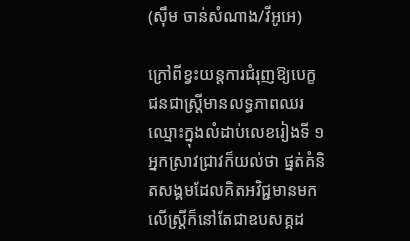(ស៊ឹម ចាន់សំណាង/វីអូអេ)

ក្រៅពីខ្វះយន្តការជំរុញឱ្យបេក្ខជនជាស្ត្រីមានលទ្ធភាពឈរឈ្មោះក្នុងលំដាប់លេខរៀងទី ១ អ្នកស្រាវជ្រាវក៏យល់ថា ផ្នត់គំនិតសង្គមដែលគិតអវិជ្ជមានមកលើស្ត្រីក៏នៅតែជាឧបសគ្គដ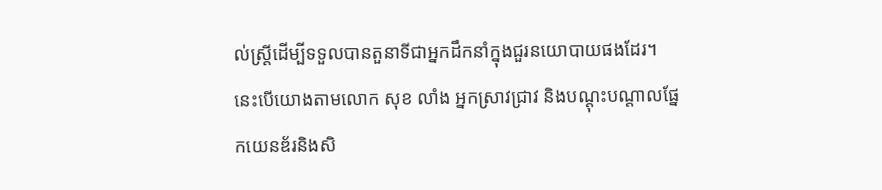ល់ស្ត្រីដើម្បីទទួលបានតួនាទីជាអ្នកដឹកនាំក្នុងជួរនយោបាយផងដែរ។នេះបើយោងតាមលោក សុខ លាំង អ្នកស្រាវជ្រាវ និងបណ្តុះបណ្តាលផ្នែកយេនឌ័រនិងសិ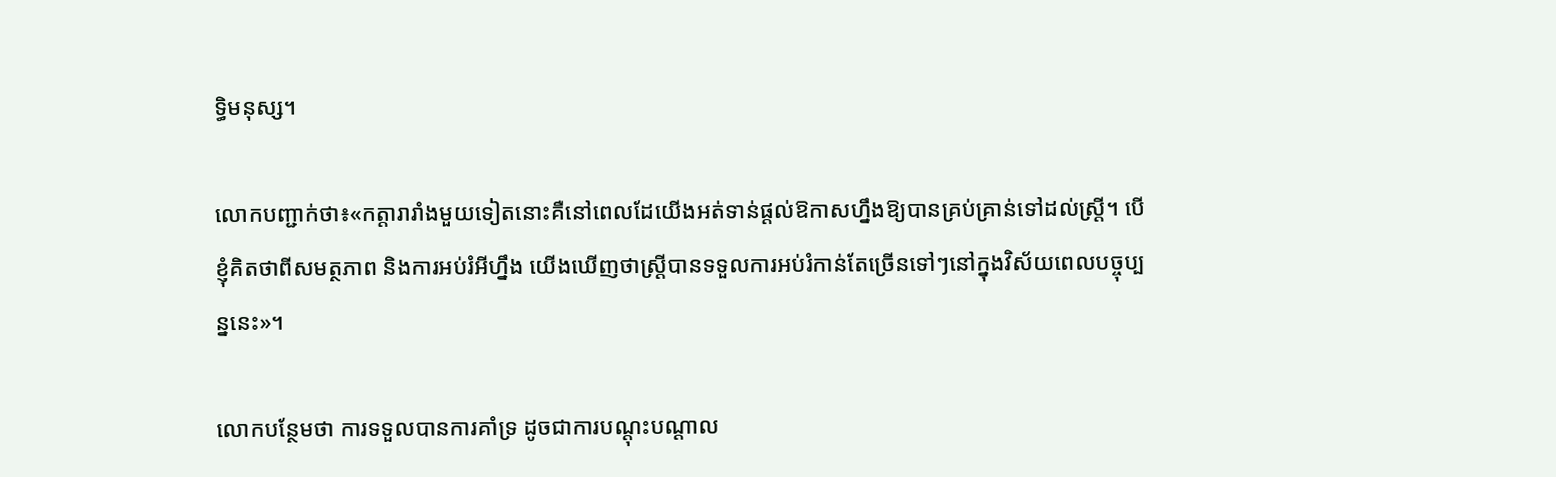ទ្ធិមនុស្ស។

លោកបញ្ជាក់ថា៖«កត្តារារាំងមួយទៀតនោះគឺនៅពេលដែយើងអត់ទាន់ផ្តល់ឱកាសហ្នឹងឱ្យបានគ្រប់គ្រាន់ទៅដល់ស្ត្រី។ បើខ្ញុំគិតថាពីសមត្ថភាព និងការអប់រំអីហ្នឹង យើងឃើញថាស្ត្រីបានទទួលការអប់រំកាន់តែច្រើនទៅៗនៅក្នុងវិស័យពេលបច្ចុប្បន្ននេះ»។

លោកបន្ថែមថា ការទទួលបានការគាំទ្រ ដូចជាការបណ្តុះបណ្តាល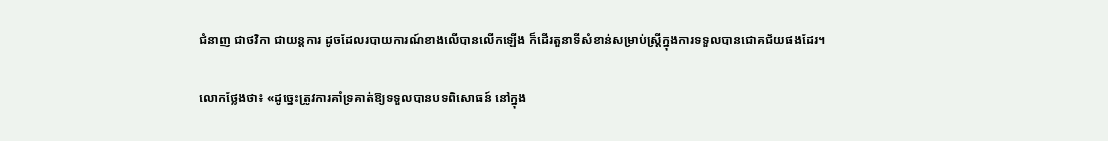ជំនាញ ជាថវិកា ជាយន្តការ ដូចដែលរបាយការណ៍ខាងលើបានលើកឡើង ក៏ដើរតួនាទីសំខាន់សម្រាប់ស្ត្រីក្នុងការទទួលបានជោគជ័យផងដែរ។

លោកថ្លែងថា៖ «ដូច្នេះត្រូវការគាំទ្រគាត់ឱ្យទទួលបានបទពិសោធន៍ នៅក្នុង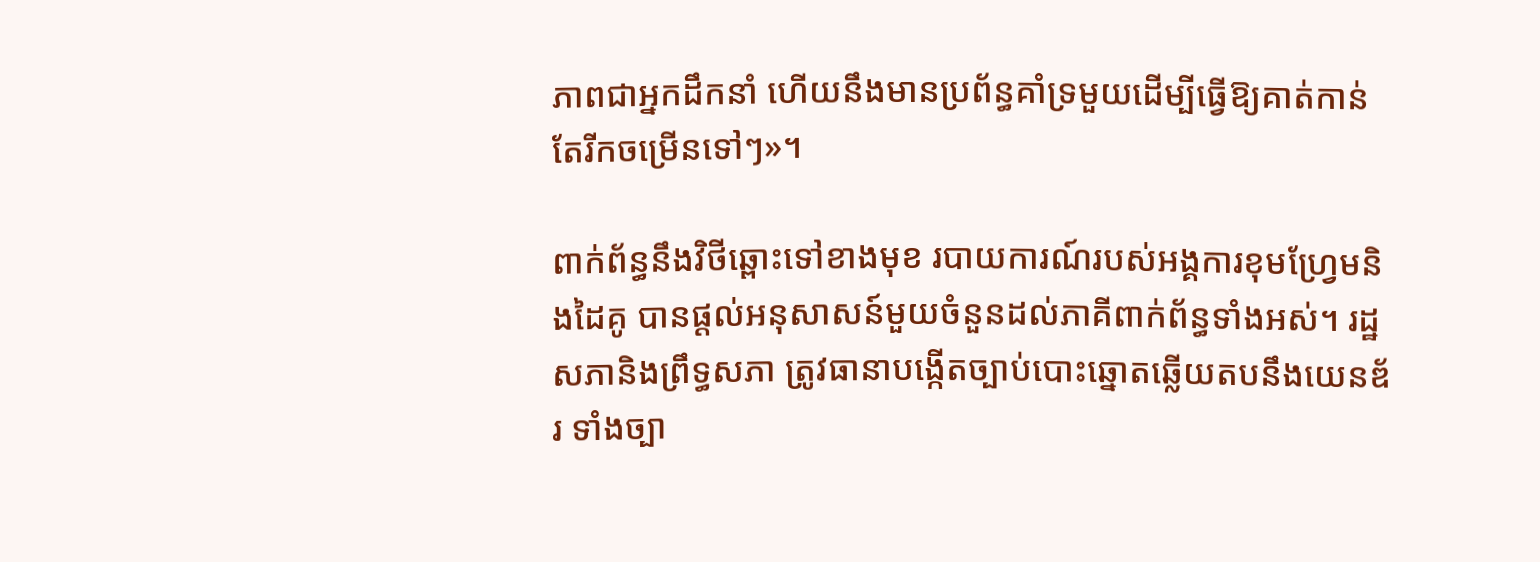ភាពជាអ្នកដឹកនាំ ហើយនឹងមានប្រព័ន្ធគាំទ្រមួយដើម្បីធ្វើឱ្យគាត់កាន់តែរីកចម្រើនទៅៗ»។

ពាក់ព័ន្ធនឹងវិថីឆ្ពោះទៅខាងមុខ របាយការណ៍របស់អង្គការខុមហ្វ្រែមនិងដៃគូ បានផ្តល់អនុសាសន៍មួយចំនួនដល់ភាគីពាក់ព័ន្ធទាំងអស់។ រដ្ឋសភានិងព្រឹទ្ធសភា ត្រូវធានាបង្កើតច្បាប់បោះឆ្នោតឆ្លើយតបនឹងយេនឌ័រ ទាំងច្បា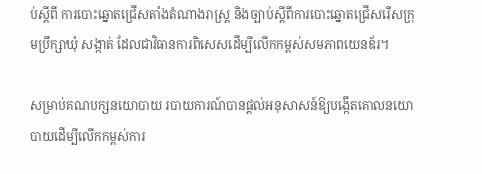ប់ស្តីពី ការបោះឆ្នោតជ្រើសតាំងតំណាងរាស្ត្រ និងច្បាប់ស្តីពីការបោះឆ្នោតជ្រើសរើសក្រុមប្រឹក្សាឃុំ សង្កាត់ ដែលជាវិធានការពិសេសដើម្បីលើកកម្ពស់សមភាពយេនឌ័រ។

សម្រាប់គណបក្សនយោបាយ របាយការណ៍បានផ្តល់អនុសាសន៍ឱ្យបង្កើតគោលនយោបាយដើម្បីលើកកម្ពស់ការ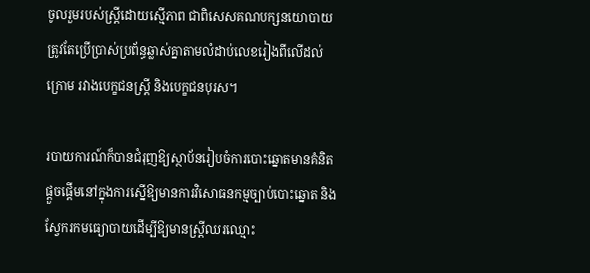ចូលរួមរបស់ស្ត្រីដោយស្មើភាព ជាពិសេសគណបក្សនយោបាយត្រូវតែប្រើប្រាស់ប្រព័ន្ធឆ្លាស់គ្នាតាមលំដាប់លេខរៀងពីលើដល់ក្រោម រវាងបេក្ខជនស្ត្រី និងបេក្ខជនបុរស។

របាយការណ៍ក៏បានជំរុញឱ្យស្ថាប័នរៀបចំការបោះឆ្នោតមានគំនិតផ្តួចផ្តើមនៅក្នុងការស្នើឱ្យមានការវិសោធនកម្មច្បាប់បោះឆ្នោត និងស្វែករកមធ្យោបាយដើម្បីឱ្យមានស្ត្រីឈរឈ្មោះ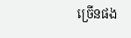ច្រើនផង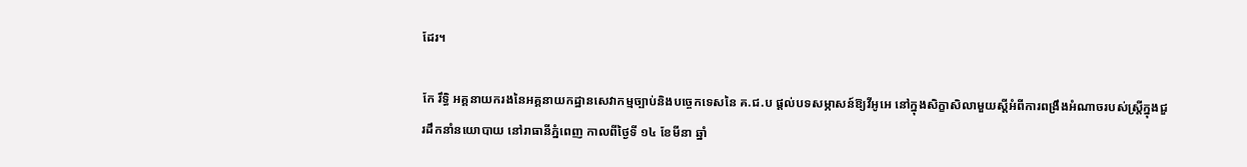ដែរ។

កែ រឹទ្ធិ អគ្គនាយករងនៃអគ្គនាយកដ្ឋានសេវាកម្មច្បាប់និងបច្ចេកទេសនៃ គ.ជ.ប ផ្តល់បទសម្ភាសន៍ឱ្យវីអូអេ នៅក្នុងសិក្ខាសិលាមួយស្តីអំពីការពង្រឹងអំណាចរបស់ស្ត្រីក្នុងជួរដឹកនាំនយោបាយ នៅរាធានីភ្នំពេញ កាលពីថ្ងៃទី ១៤ ខែមីនា ឆ្នាំ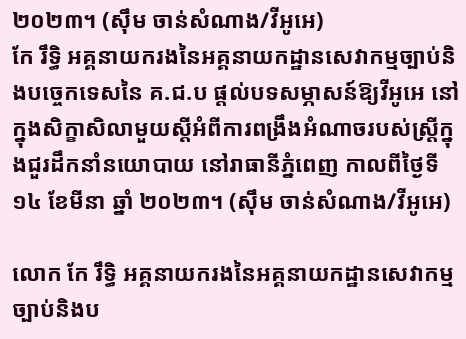២០២៣។ (ស៊ឹម ចាន់សំណាង/វីអូអេ)
កែ រឹទ្ធិ អគ្គនាយករងនៃអគ្គនាយកដ្ឋានសេវាកម្មច្បាប់និងបច្ចេកទេសនៃ គ.ជ.ប ផ្តល់បទសម្ភាសន៍ឱ្យវីអូអេ នៅក្នុងសិក្ខាសិលាមួយស្តីអំពីការពង្រឹងអំណាចរបស់ស្ត្រីក្នុងជួរដឹកនាំនយោបាយ នៅរាធានីភ្នំពេញ កាលពីថ្ងៃទី ១៤ ខែមីនា ឆ្នាំ ២០២៣។ (ស៊ឹម ចាន់សំណាង/វីអូអេ)

លោក កែ រឹទ្ធិ អគ្គនាយករងនៃអគ្គនាយកដ្ឋានសេវាកម្មច្បាប់និងប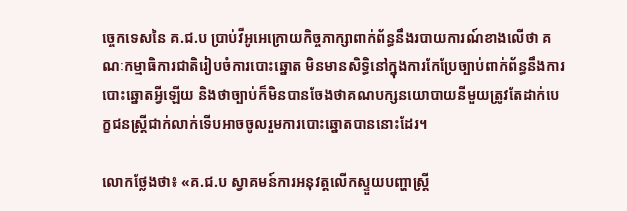ច្ចេកទេសនៃ គ.ជ.ប ប្រាប់វីអូអេក្រោយកិច្ចភាក្សាពាក់ព័ន្ធនឹងរបាយការណ៍ខាងលើថា គណៈកម្មាធិការជាតិរៀបចំការបោះឆ្នោត មិនមានសិទ្ធិនៅក្នុងការកែប្រែច្បាប់ពាក់ព័ន្ធនឹងការបោះឆ្នោតអ្វីឡើយ និងថាច្បាប់ក៏មិនបានចែងថាគណបក្សនយោបាយនីមួយត្រូវតែដាក់បេក្ខជនស្ត្រីជាក់លាក់ទើបអាចចូលរួមការបោះឆ្នោតបាននោះដែរ។

លោកថ្លែងថា៖ «គ.ជ.ប ស្វាគមន៍ការអនុវត្តលើកស្ទួយបញ្ហាស្ត្រី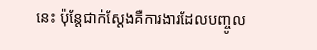នេះ ប៉ុន្តែជាក់ស្តែងគឺការងារដែលបញ្ចូល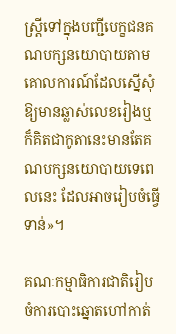ស្ត្រីទៅក្នុងបញ្ជីបេក្ខជនគណបក្សនយោបាយតាមគោលការណ៍ដែលស្នើសុំឱ្យមានឆ្លាស់លេខរៀងឬក៏គិតជាកូតានេះមានតែគណបក្សនយោបាយទេពេលនេះ ដែលអាចរៀបចំធ្វើទាន់»។

គណៈកម្មាធិការជាតិរៀបចំការបោះឆ្នោតហៅកាត់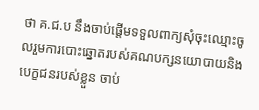ថា គ.ជ.ប នឹងចាប់ផ្តើមទទួលពាក្យសុំចុះឈ្មោះចូលរួមការបោះឆ្នោតរបស់គណបក្សនយោបាយនិងបេក្ខជនរបស់ខ្លួន ចាប់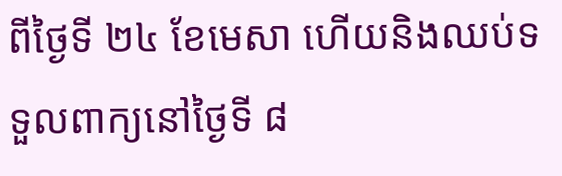ពីថ្ងៃទី ២៤ ខែមេសា ហើយនិងឈប់ទទួលពាក្យនៅថ្ងៃទី ៨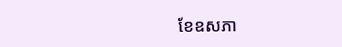ខែឧសភា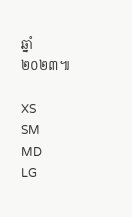ឆ្នាំ ២០២៣៕

XS
SM
MD
LG